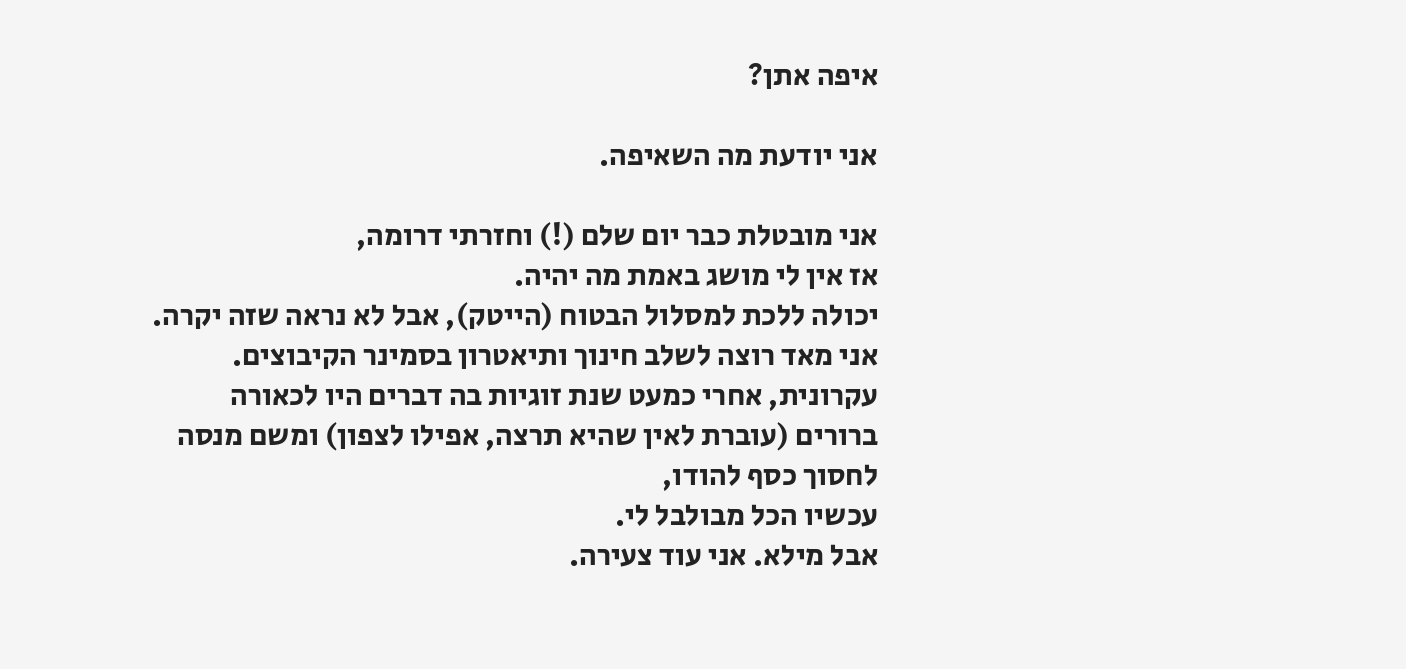איפה אתן?

אני יודעת מה השאיפה.

אני מובטלת כבר יום שלם (!) וחזרתי דרומה,
אז אין לי מושג באמת מה יהיה.
יכולה ללכת למסלול הבטוח (הייטק), אבל לא נראה שזה יקרה.
אני מאד רוצה לשלב חינוך ותיאטרון בסמינר הקיבוצים.
עקרונית, אחרי כמעט שנת זוגיות בה דברים היו לכאורה ברורים (עוברת לאין שהיא תרצה, אפילו לצפון) ומשם מנסה לחסוך כסף להודו,
עכשיו הכל מבולבל לי.
אבל מילא. אני עוד צעירה.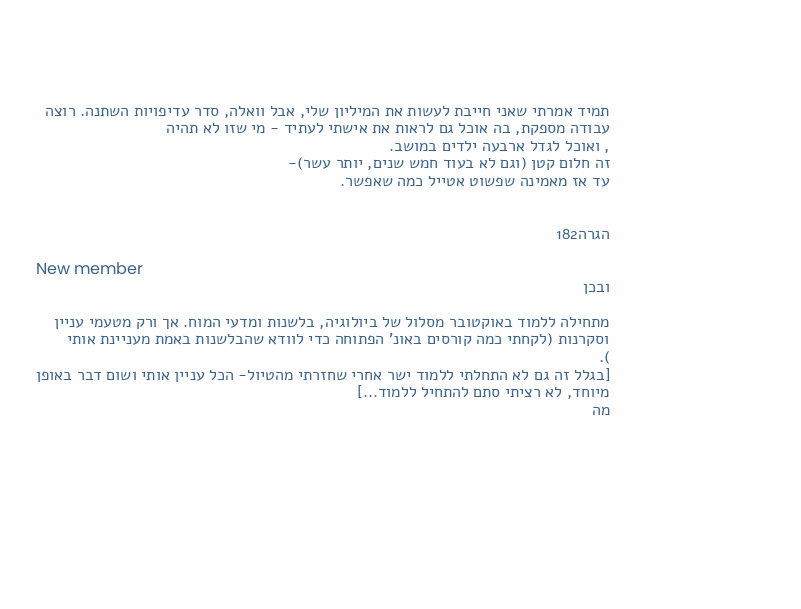תמיד אמרתי שאני חייבת לעשות את המיליון שלי, אבל וואלה, סדר עדיפויות השתנה. רוצה עבודה מספקת, בה אוכל גם לראות את אישתי לעתיד - מי שזו לא תהיה
, ואוכל לגדל ארבעה ילדים במושב.
זה חלום קטן (וגם לא בעוד חמש שנים, יותר עשר)-
עד אז מאמינה שפשוט אטייל כמה שאפשר.


הגרה182

New member
ובכן

מתחילה ללמוד באוקטובר מסלול של ביולוגיה, בלשנות ומדעי המוח. אך ורק מטעמי עניין וסקרנות (לקחתי כמה קורסים באונ' הפתוחה כדי לוודא שהבלשנות באמת מעניינת אותי
).
[בגלל זה גם לא התחלתי ללמוד ישר אחרי שחזרתי מהטיול- הכל עניין אותי ושום דבר באופן מיוחד, לא רציתי סתם להתחיל ללמוד...]
מה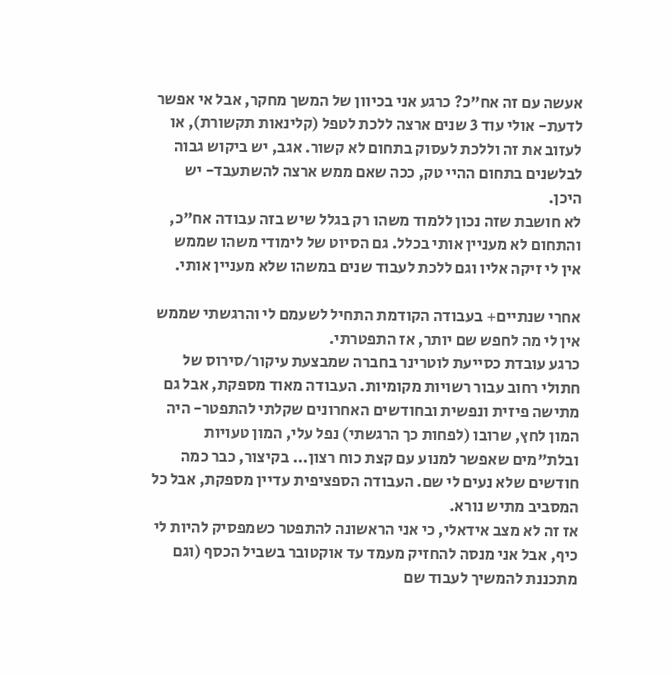אעשה עם זה אח"כ? כרגע אני בכיוון של המשך מחקר, אבל אי אפשר לדעת- אולי עוד 3 שנים ארצה ללכת לטפל (קלינאות תקשורת), או לעזוב את זה וללכת לעסוק בתחום לא קשור. אגב, יש ביקוש גבוה לבלשנים בתחום ההיי טק, ככה שאם ממש ארצה להשתעבד- יש היכן.
לא חושבת שזה נכון ללמוד משהו רק בגלל שיש בזה עבודה אח"כ, והתחום לא מעניין אותי בכלל. גם הסיוט של לימודי משהו שממש אין לי זיקה אליו וגם ללכת לעבוד שנים במשהו שלא מעניין אותי.

אחרי שנתיים+ בעבודה הקודמת התחיל לשעמם לי והרגשתי שממש אין לי מה לחפש שם יותר, אז התפטרתי.
כרגע עובדת כסייעת לוטרינר בחברה שמבצעת עיקור/סירוס של חתולי רחוב עבור רשויות מקומיות. העבודה מאוד מספקת, אבל גם מתישה פיזית ונפשית ובחודשים האחרונים שקלתי להתפטר- היה המון לחץ, שרובו (לפחות כך הרגשתי) נפל עלי, המון טעויות ובלת"מים שאפשר למנוע עם קצת כוח רצון... בקיצור, כבר כמה חודשים שלא נעים לי שם. העבודה הספציפית עדיין מספקת, אבל כל המסביב מתיש נורא.
אז זה לא מצב אידאלי, כי אני הראשונה להתפטר כשמפסיק להיות לי כיף, אבל אני מנסה להחזיק מעמד עד אוקטובר בשביל הכסף (וגם מתכננת להמשיך לעבוד שם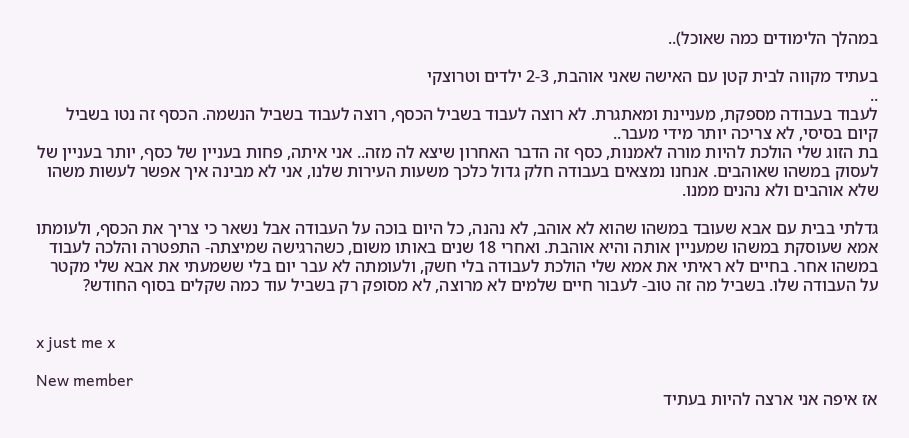במהלך הלימודים כמה שאוכל)..

בעתיד מקווה לבית קטן עם האישה שאני אוהבת, 2-3 ילדים וטרוצקי
..
לעבוד בעבודה מספקת, מעניינת ומאתגרת. לא רוצה לעבוד בשביל הכסף, רוצה לעבוד בשביל הנשמה. הכסף זה נטו בשביל קיום בסיסי, לא צריכה יותר מידי מעבר..
בת הזוג שלי הולכת להיות מורה לאמנות, כסף זה הדבר האחרון שיצא לה מזה.. אני איתה, פחות בעניין של כסף, יותר בעניין של לעסוק במשהו שאוהבים. אנחנו נמצאים בעבודה חלק גדול כלכך משעות העירות שלנו, אני לא מבינה איך אפשר לעשות משהו שלא אוהבים ולא נהנים ממנו.

גדלתי בבית עם אבא שעובד במשהו שהוא לא אוהב, לא נהנה, כל היום בוכה על העבודה אבל נשאר כי צריך את הכסף, ולעומתו אמא שעוסקת במשהו שמעניין אותה והיא אוהבת. ואחרי 18 שנים באותו משום, כשהרגישה שמיצתה- התפטרה והלכה לעבוד במשהו אחר. בחיים לא ראיתי את אמא שלי הולכת לעבודה בלי חשק, ולעומתה לא עבר יום בלי ששמעתי את אבא שלי מקטר על העבודה שלו. בשביל מה זה טוב- לעבור חיים שלמים לא מרוצה, לא מסופק רק בשביל עוד כמה שקלים בסוף החודש?


x just me x

New member
אז איפה אני ארצה להיות בעתיד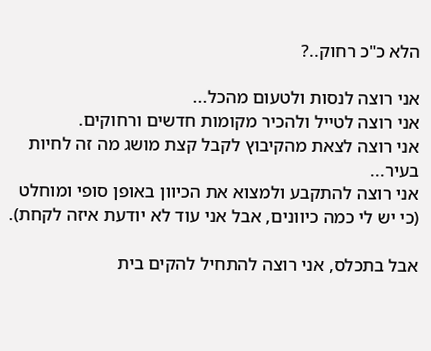הלא כ"כ רחוק..?

אני רוצה לנסות ולטעום מהכל...
אני רוצה לטייל ולהכיר מקומות חדשים ורחוקים.
אני רוצה לצאת מהקיבוץ לקבל קצת מושג מה זה לחיות בעיר...
אני רוצה להתקבע ולמצוא את הכיוון באופן סופי ומוחלט (כי יש לי כמה כיוונים, אבל אני עוד לא יודעת איזה לקחת).

אבל בתכלס, אני רוצה להתחיל להקים בית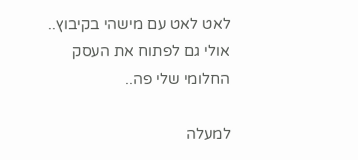לאט לאט עם מישהי בקיבוץ..
אולי גם לפתוח את העסק החלומי שלי פה..

למעלה